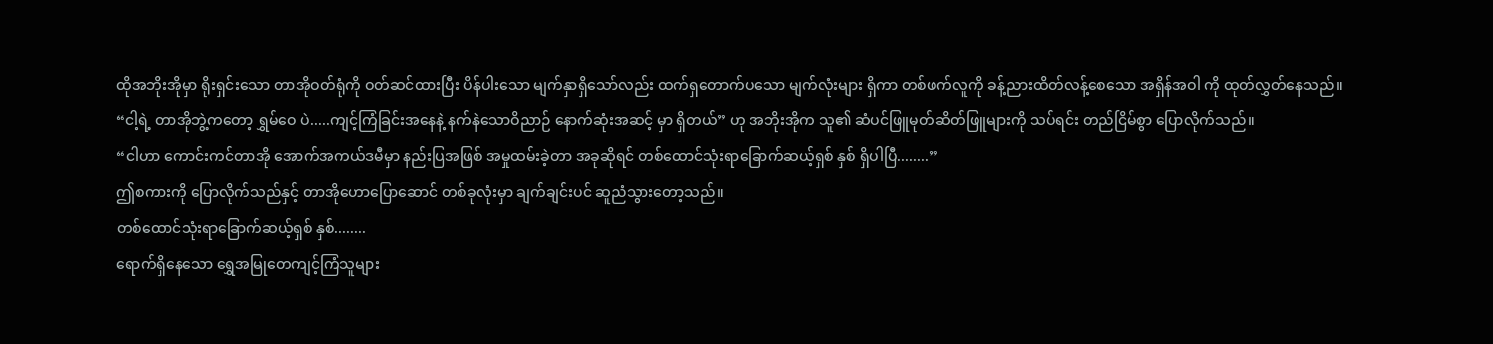ထိုအဘိုးအိုမှာ ရိုးရှင်းသော တာအိုဝတ်ရုံကို ဝတ်ဆင်ထားပြီး ပိန်ပါးသော မျက်နှာရှိသော်လည်း ထက်ရှတောက်ပသော မျက်လုံးများ ရှိကာ တစ်ဖက်လူကို ခန့်ညားထိတ်လန့်စေသော အရှိန်အဝါ ကို ထုတ်လွှတ်နေသည်။
“ငါ့ရဲ့ တာအိုဘွဲ့ကတော့ ရွှမ်ဝေ ပဲ.....ကျင့်ကြံခြင်းအနေနဲ့ နက်နဲသောဝိညာဉ် နောက်ဆုံးအဆင့် မှာ ရှိတယ်” ဟု အဘိုးအိုက သူ၏ ဆံပင်ဖြူမုတ်ဆိတ်ဖြူများကို သပ်ရင်း တည်ငြိမ်စွာ ပြောလိုက်သည်။
“ငါဟာ ကောင်းကင်တာအို အောက်အကယ်ဒမီမှာ နည်းပြအဖြစ် အမှုထမ်းခဲ့တာ အခုဆိုရင် တစ်ထောင်သုံးရာခြောက်ဆယ့်ရှစ် နှစ် ရှိပါပြီ........”
ဤစကားကို ပြောလိုက်သည်နှင့် တာအိုဟောပြောဆောင် တစ်ခုလုံးမှာ ချက်ချင်းပင် ဆူညံသွားတော့သည်။
တစ်ထောင်သုံးရာခြောက်ဆယ့်ရှစ် နှစ်........
ရောက်ရှိနေသော ရွှေအမြုတေကျင့်ကြံသူများ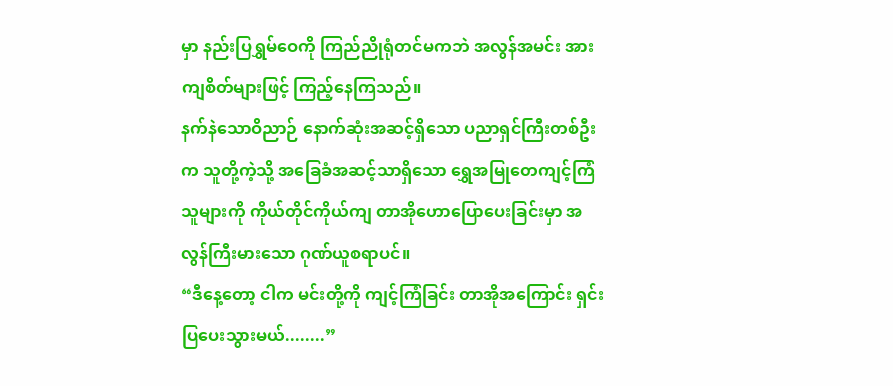မှာ နည်းပြရွှမ်ဝေကို ကြည်ညိုရုံတင်မကဘဲ အလွန်အမင်း အားကျစိတ်များဖြင့် ကြည့်နေကြသည်။
နက်နဲသောဝိညာဉ် နောက်ဆုံးအဆင့်ရှိသော ပညာရှင်ကြီးတစ်ဦးက သူတို့ကဲ့သို့ အခြေခံအဆင့်သာရှိသော ရွှေအမြုတေကျင့်ကြံသူများကို ကိုယ်တိုင်ကိုယ်ကျ တာအိုဟောပြောပေးခြင်းမှာ အလွန်ကြီးမားသော ဂုဏ်ယူစရာပင်။
“ဒီနေ့တော့ ငါက မင်းတို့ကို ကျင့်ကြံခြင်း တာအိုအကြောင်း ရှင်းပြပေးသွားမယ်........”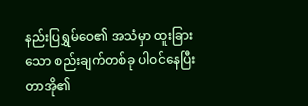နည်းပြရွှမ်ဝေ၏ အသံမှာ ထူးခြားသော စည်းချက်တစ်ခု ပါဝင်နေပြီး တာအို၏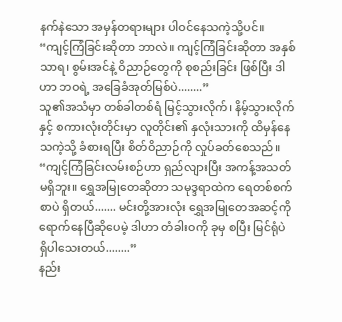နက်နဲသော အမှန်တရားများ ပါဝင်နေသကဲ့သို့ပင်။
“ကျင့်ကြံခြင်းဆိုတာ ဘာလဲ။ ကျင့်ကြံခြင်းဆိုတာ အနှစ်သာရ၊ စွမ်းအင်နဲ့ ဝိညာဉ်တွေကို စုစည်းခြင်း ဖြစ်ပြီး ဒါဟာ ဘဝရဲ့ အခြေခံအုတ်မြစ်ပဲ........”
သူ၏အသံမှာ တစ်ခါတစ်ရံ မြင့်သွားလိုက်၊ နိမ့်သွားလိုက်နှင့် စကားလုံးတိုင်းမှာ လူတိုင်း၏ နှလုံးသားကို ထိမှန်နေသကဲ့သို့ ခံစားရပြီး စိတ်ဝိညာဉ်ကို လှုပ်ခတ်စေသည်။
“ကျင့်ကြံခြင်းလမ်းစဉ်ဟာ ရှည်လျားပြီး အကန့်အသတ်မရှိဘူး။ ရွှေအမြုတေဆိုတာ သမုဒ္ဒရာထဲက ရေတစ်စက်စာပဲ ရှိတယ်....... မင်းတို့အားလုံး ရွှေအမြုတေအဆင့်ကို ရောက်နေပြီဆိုပေမဲ့ ဒါဟာ တံခါးဝကို ခုမှ စပြီး မြင်ရုံပဲ ရှိပါသေးတယ်........”
နည်း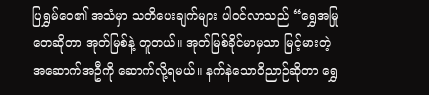ပြရွှမ်ဝေ၏ အသံမှာ သတိပေးချက်များ ပါဝင်လာသည် “ရွှေအမြုတေဆိုတာ အုတ်မြစ်နဲ့ တူတယ်။ အုတ်မြစ်ခိုင်မာမှသာ မြင့်မားတဲ့ အဆောက်အဦကို ဆောက်လို့ရမယ်။ နက်နဲသောဝိညာဉ်ဆိုတာ ရွှေ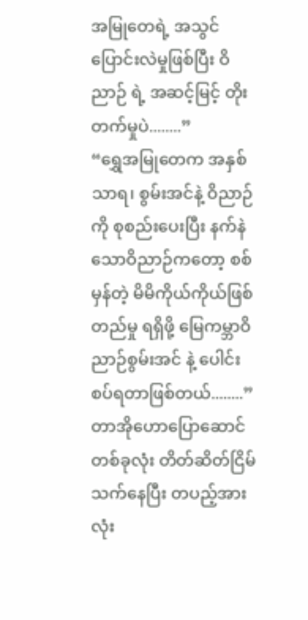အမြုတေရဲ့ အသွင်ပြောင်းလဲမှုဖြစ်ပြီး ဝိညာဉ် ရဲ့ အဆင့်မြင့် တိုးတက်မှုပဲ........”
“ရွှေအမြုတေက အနှစ်သာရ၊ စွမ်းအင်နဲ့ ဝိညာဉ်ကို စုစည်းပေးပြီး နက်နဲသောဝိညာဉ်ကတော့ စစ်မှန်တဲ့ မိမိကိုယ်ကိုယ်ဖြစ်တည်မှု ရရှိဖို့ မြေကမ္ဘာဝိညာဉ်စွမ်းအင် နဲ့ ပေါင်းစပ်ရတာဖြစ်တယ်........”
တာအိုဟောပြောဆောင် တစ်ခုလုံး တိတ်ဆိတ်ငြိမ်သက်နေပြီး တပည့်အားလုံး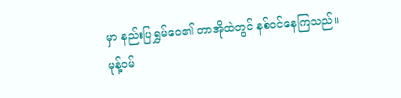မှာ နည်းပြရွှမ်ဝေ၏ တာအိုထဲတွင် နစ်ဝင်နေကြသည်။
မုန့်ဝမ်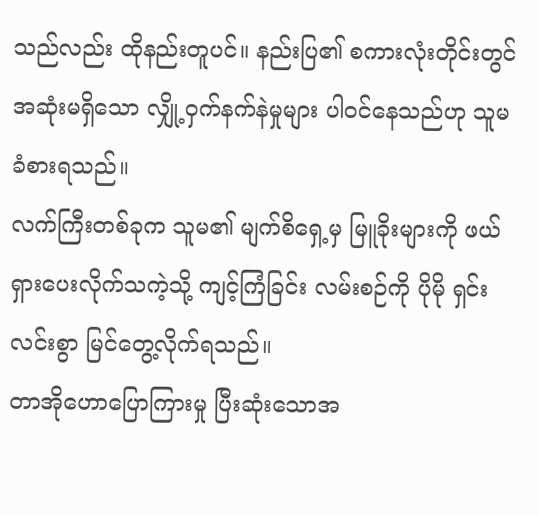သည်လည်း ထိုနည်းတူပင်။ နည်းပြ၏ စကားလုံးတိုင်းတွင် အဆုံးမရှိသော လျှို့ဝှက်နက်နဲမှုများ ပါဝင်နေသည်ဟု သူမ ခံစားရသည်။
လက်ကြီးတစ်ခုက သူမ၏ မျက်စိရှေ့မှ မြူခိုးများကို ဖယ်ရှားပေးလိုက်သကဲ့သို့ ကျင့်ကြံခြင်း လမ်းစဉ်ကို ပိုမို ရှင်းလင်းစွာ မြင်တွေ့လိုက်ရသည်။
တာအိုဟောပြောကြားမှု ပြီးဆုံးသောအ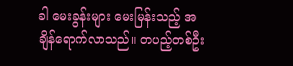ခါ မေးခွန်းများ မေးမြန်းသည့် အချိန်ရောက်လာသည်။ တပည့်တစ်ဦး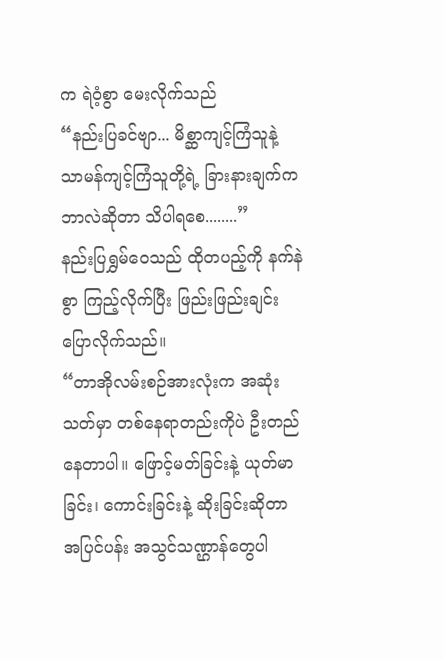က ရဲဝံ့စွာ မေးလိုက်သည်
“နည်းပြခင်ဗျာ... မိစ္ဆာကျင့်ကြံသူနဲ့ သာမန်ကျင့်ကြံသူတို့ရဲ့ ခြားနားချက်က ဘာလဲဆိုတာ သိပါရစေ........”
နည်းပြရွှမ်ဝေသည် ထိုတပည့်ကို နက်နဲစွာ ကြည့်လိုက်ပြီး ဖြည်းဖြည်းချင်း ပြောလိုက်သည်။
“တာအိုလမ်းစဉ်အားလုံးက အဆုံးသတ်မှာ တစ်နေရာတည်းကိုပဲ ဦးတည်နေတာပါ။ ဖြောင့်မတ်ခြင်းနဲ့ ယုတ်မာခြင်း၊ ကောင်းခြင်းနဲ့ ဆိုးခြင်းဆိုတာ အပြင်ပန်း အသွင်သဏ္ဌာန်တွေပါ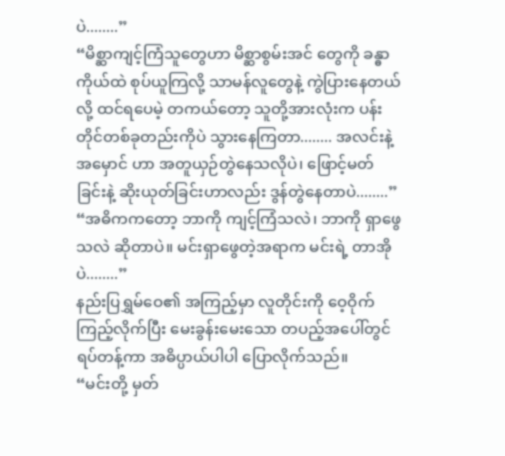ပဲ........”
“မိစ္ဆာကျင့်ကြံသူတွေဟာ မိစ္ဆာစွမ်းအင် တွေကို ခန္ဓာကိုယ်ထဲ စုပ်ယူကြလို့ သာမန်လူတွေနဲ့ ကွဲပြားနေတယ်လို့ ထင်ရပေမဲ့ တကယ်တော့ သူတို့အားလုံးက ပန်းတိုင်တစ်ခုတည်းကိုပဲ သွားနေကြတာ........ အလင်းနဲ့အမှောင် ဟာ အတူယှဉ်တွဲနေသလိုပဲ၊ ဖြောင့်မတ်ခြင်းနဲ့ ဆိုးယုတ်ခြင်းဟာလည်း ဒွန်တွဲနေတာပဲ........”
“အဓိကကတော့ ဘာကို ကျင့်ကြံသလဲ၊ ဘာကို ရှာဖွေသလဲ ဆိုတာပဲ။ မင်းရှာဖွေတဲ့အရာက မင်းရဲ့ တာအိုပဲ........”
နည်းပြရွှမ်ဝေ၏ အကြည့်မှာ လူတိုင်းကို ဝေ့ဝိုက်ကြည့်လိုက်ပြီး မေးခွန်းမေးသော တပည့်အပေါ်တွင် ရပ်တန့်ကာ အဓိပ္ပာယ်ပါပါ ပြောလိုက်သည်။
“မင်းတို့ မှတ်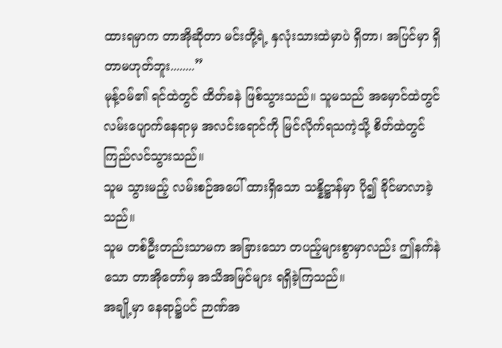ထားရမှာက တာအိုဆိုတာ မင်းတို့ရဲ့ နှလုံးသားထဲမှာပဲ ရှိတာ၊ အပြင်မှာ ရှိတာမဟုတ်ဘူး........”
မုန့်ဝမ်၏ ရင်ထဲတွင် ထိတ်ခနဲ ဖြစ်သွားသည်။ သူမသည် အမှောင်ထဲတွင် လမ်းပျောက်နေရာမှ အလင်းရောင်ကို မြင်လိုက်ရသကဲ့သို့ စိတ်ထဲတွင် ကြည်လင်သွားသည်။
သူမ သွားမည့် လမ်းစဉ်အပေါ် ထားရှိသော သန္နိဋ္ဌာန်မှာ ပို၍ ခိုင်မာလာခဲ့သည်။
သူမ တစ်ဦးတည်းသာမက အခြားသော တပည့်များစွာမှာလည်း ဤနက်နဲသော တာအိုတော်မှ အသိအမြင်များ ရရှိခဲ့ကြသည်။
အချို့မှာ နေရာ၌ပင် ဉာဏ်အ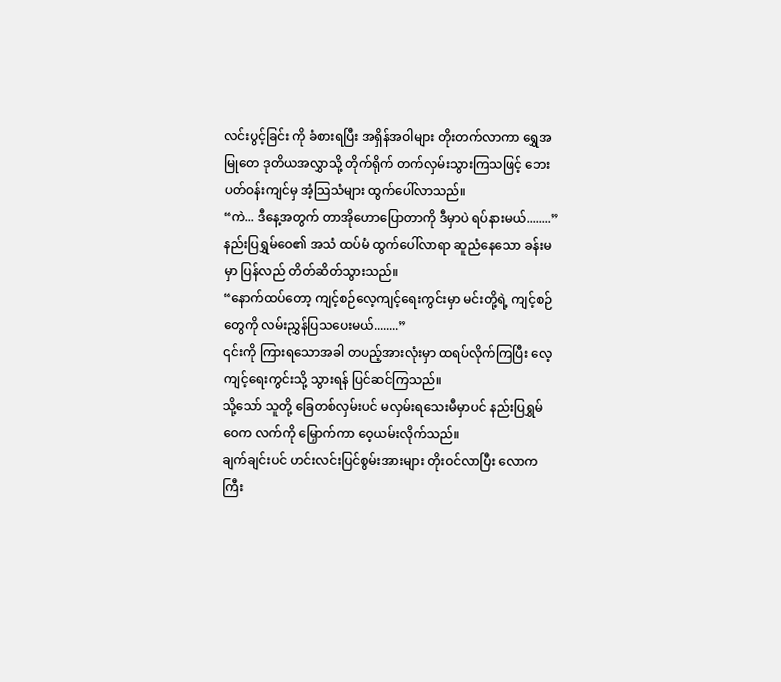လင်းပွင့်ခြင်း ကို ခံစားရပြီး အရှိန်အဝါများ တိုးတက်လာကာ ရွှေအမြုတေ ဒုတိယအလွှာသို့ တိုက်ရိုက် တက်လှမ်းသွားကြသဖြင့် ဘေးပတ်ဝန်းကျင်မှ အံ့သြသံများ ထွက်ပေါ်လာသည်။
“ကဲ... ဒီနေ့အတွက် တာအိုဟောပြောတာကို ဒီမှာပဲ ရပ်နားမယ်........”
နည်းပြရွှမ်ဝေ၏ အသံ ထပ်မံ ထွက်ပေါ်လာရာ ဆူညံနေသော ခန်းမမှာ ပြန်လည် တိတ်ဆိတ်သွားသည်။
“နောက်ထပ်တော့ ကျင့်စဉ်လေ့ကျင့်ရေးကွင်းမှာ မင်းတို့ရဲ့ ကျင့်စဉ်တွေကို လမ်းညွှန်ပြသပေးမယ်........”
၎င်းကို ကြားရသောအခါ တပည့်အားလုံးမှာ ထရပ်လိုက်ကြပြီး လေ့ကျင့်ရေးကွင်းသို့ သွားရန် ပြင်ဆင်ကြသည်။
သို့သော် သူတို့ ခြေတစ်လှမ်းပင် မလှမ်းရသေးမီမှာပင် နည်းပြရွှမ်ဝေက လက်ကို မြှောက်ကာ ဝေ့ယမ်းလိုက်သည်။
ချက်ချင်းပင် ဟင်းလင်းပြင်စွမ်းအားများ တိုးဝင်လာပြီး လောကကြီး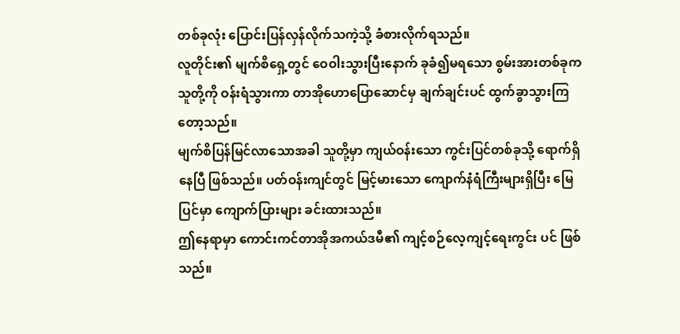တစ်ခုလုံး ပြောင်းပြန်လှန်လိုက်သကဲ့သို့ ခံစားလိုက်ရသည်။
လူတိုင်း၏ မျက်စိရှေ့တွင် ဝေဝါးသွားပြီးနောက် ခုခံ၍မရသော စွမ်းအားတစ်ခုက သူတို့ကို ဝန်းရံသွားကာ တာအိုဟောပြောဆောင်မှ ချက်ချင်းပင် ထွက်ခွာသွားကြတော့သည်။
မျက်စိပြန်မြင်လာသောအခါ သူတို့မှာ ကျယ်ဝန်းသော ကွင်းပြင်တစ်ခုသို့ ရောက်ရှိနေပြီ ဖြစ်သည်။ ပတ်ဝန်းကျင်တွင် မြင့်မားသော ကျောက်နံရံကြီးများရှိပြီး မြေပြင်မှာ ကျောက်ပြားများ ခင်းထားသည်။
ဤနေရာမှာ ကောင်းကင်တာအိုအကယ်ဒမီ၏ ကျင့်စဉ်လေ့ကျင့်ရေးကွင်း ပင် ဖြစ်သည်။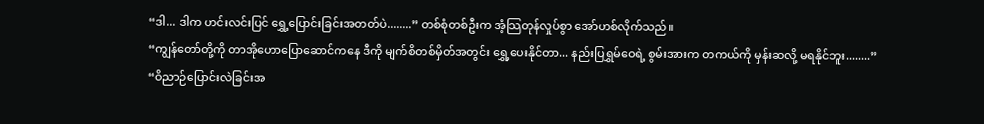“ဒါ... ဒါက ဟင်းလင်းပြင် ရွှေ့ပြောင်းခြင်းအတတ်ပဲ........” တစ်စုံတစ်ဦးက အံ့သြတုန်လှုပ်စွာ အော်ဟစ်လိုက်သည်။
“ကျွန်တော်တို့ကို တာအိုဟောပြောဆောင်ကနေ ဒီကို မျက်စိတစ်မှိတ်အတွင်း ရွှေ့ပေးနိုင်တာ... နည်းပြရွှမ်ဝေရဲ့ စွမ်းအားက တကယ်ကို မှန်းဆလို့ မရနိုင်ဘူး........”
“ဝိညာဉ်ပြောင်းလဲခြင်းအ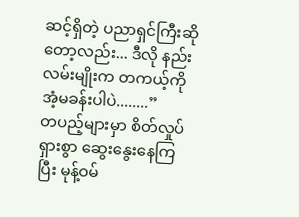ဆင့်ရှိတဲ့ ပညာရှင်ကြီးဆိုတော့လည်း... ဒီလို နည်းလမ်းမျိုးက တကယ့်ကို အံ့မခန်းပါပဲ........”
တပည့်များမှာ စိတ်လှုပ်ရှားစွာ ဆွေးနွေးနေကြပြီး မုန့်ဝမ်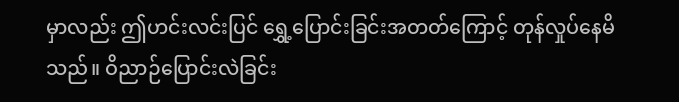မှာလည်း ဤဟင်းလင်းပြင် ရွှေ့ပြောင်းခြင်းအတတ်ကြောင့် တုန်လှုပ်နေမိသည်။ ဝိညာဉ်ပြောင်းလဲခြင်း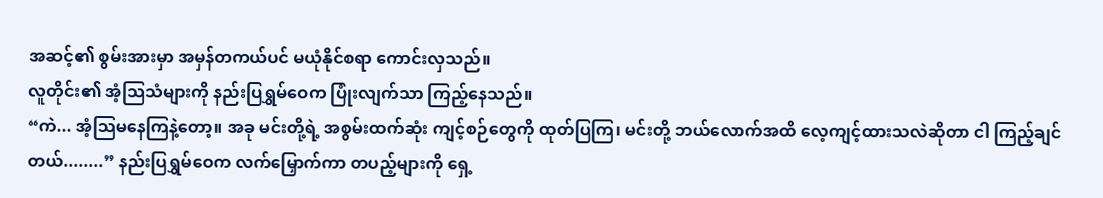အဆင့်၏ စွမ်းအားမှာ အမှန်တကယ်ပင် မယုံနိုင်စရာ ကောင်းလှသည်။
လူတိုင်း၏ အံ့သြသံများကို နည်းပြရွှမ်ဝေက ပြုံးလျက်သာ ကြည့်နေသည်။
“ကဲ... အံ့သြမနေကြနဲ့တော့။ အခု မင်းတို့ရဲ့ အစွမ်းထက်ဆုံး ကျင့်စဉ်တွေကို ထုတ်ပြကြ၊ မင်းတို့ ဘယ်လောက်အထိ လေ့ကျင့်ထားသလဲဆိုတာ ငါ ကြည့်ချင်တယ်........” နည်းပြရွှမ်ဝေက လက်မြှောက်ကာ တပည့်များကို ရှေ့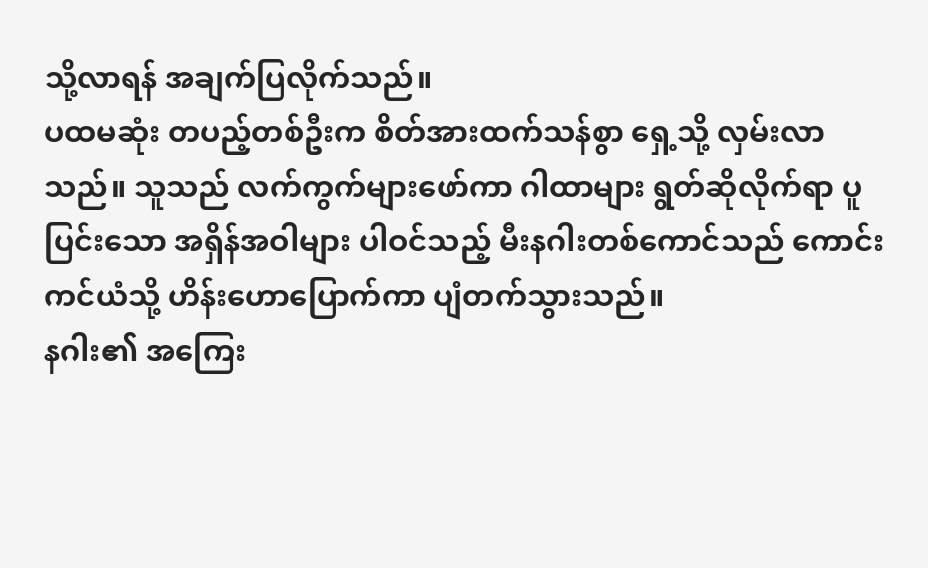သို့လာရန် အချက်ပြလိုက်သည်။
ပထမဆုံး တပည့်တစ်ဦးက စိတ်အားထက်သန်စွာ ရှေ့သို့ လှမ်းလာသည်။ သူသည် လက်ကွက်များဖော်ကာ ဂါထာများ ရွတ်ဆိုလိုက်ရာ ပူပြင်းသော အရှိန်အဝါများ ပါဝင်သည့် မီးနဂါးတစ်ကောင်သည် ကောင်းကင်ယံသို့ ဟိန်းဟောပြောက်ကာ ပျံတက်သွားသည်။
နဂါး၏ အကြေး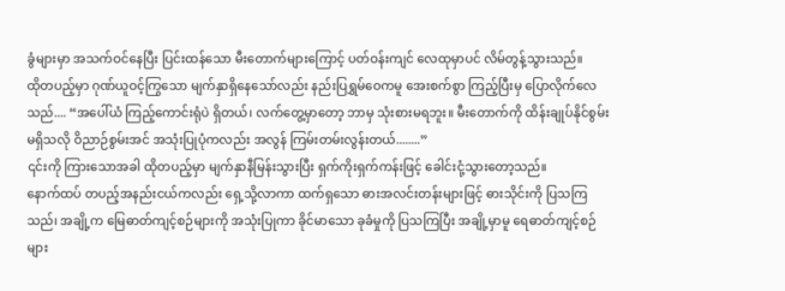ခွံများမှာ အသက်ဝင်နေပြီး ပြင်းထန်သော မီးတောက်များကြောင့် ပတ်ဝန်းကျင် လေထုမှာပင် လိမ်တွန့်သွားသည်။
ထိုတပည့်မှာ ဂုဏ်ယူဝင့်ကြွသော မျက်နှာရှိနေသော်လည်း နည်းပြရွှမ်ဝေကမူ အေးစက်စွာ ကြည့်ပြီးမှ ပြောလိုက်လေသည်.... “အပေါ်ယံ ကြည့်ကောင်းရုံပဲ ရှိတယ်၊ လက်တွေ့မှာတော့ ဘာမှ သုံးစားမရဘူး။ မီးတောက်ကို ထိန်းချုပ်နိုင်စွမ်း မရှိသလို ဝိညာဉ်စွမ်းအင် အသုံးပြုပုံကလည်း အလွန် ကြမ်းတမ်းလွန်းတယ်........”
၎င်းကို ကြားသောအခါ ထိုတပည့်မှာ မျက်နှာနီမြန်းသွားပြီး ရှက်ကိုးရှက်ကန်းဖြင့် ခေါင်းငုံ့သွားတော့သည်။
နောက်ထပ် တပည့်အနည်းငယ်ကလည်း ရှေ့သို့လာကာ ထက်ရှသော ဓားအလင်းတန်းများဖြင့် ဓားသိုင်းကို ပြသကြသည်၊ အချို့က မြေဓာတ်ကျင့်စဉ်များကို အသုံးပြုကာ ခိုင်မာသော ခုခံမှုကို ပြသကြပြီး အချို့မှာမူ ရေဓာတ်ကျင့်စဉ်များ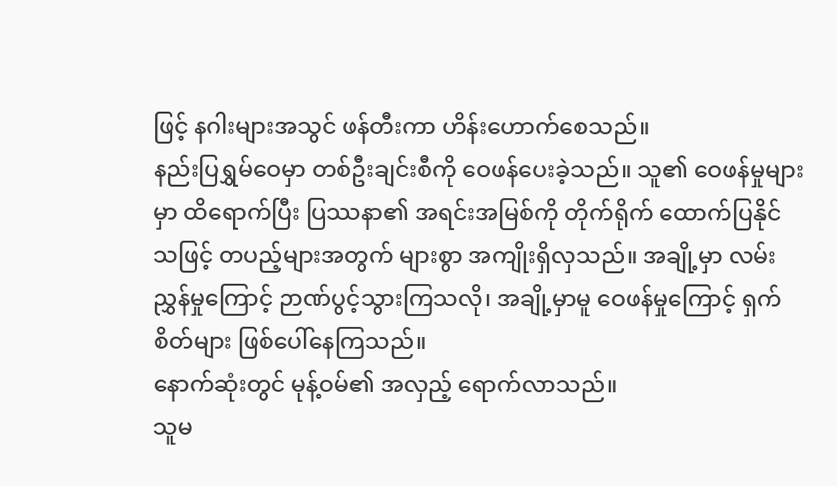ဖြင့် နဂါးများအသွင် ဖန်တီးကာ ဟိန်းဟောက်စေသည်။
နည်းပြရွှမ်ဝေမှာ တစ်ဦးချင်းစီကို ဝေဖန်ပေးခဲ့သည်။ သူ၏ ဝေဖန်မှုများမှာ ထိရောက်ပြီး ပြဿနာ၏ အရင်းအမြစ်ကို တိုက်ရိုက် ထောက်ပြနိုင်သဖြင့် တပည့်များအတွက် များစွာ အကျိုးရှိလှသည်။ အချို့မှာ လမ်းညွှန်မှုကြောင့် ဉာဏ်ပွင့်သွားကြသလို၊ အချို့မှာမူ ဝေဖန်မှုကြောင့် ရှက်စိတ်များ ဖြစ်ပေါ်နေကြသည်။
နောက်ဆုံးတွင် မုန့်ဝမ်၏ အလှည့် ရောက်လာသည်။
သူမ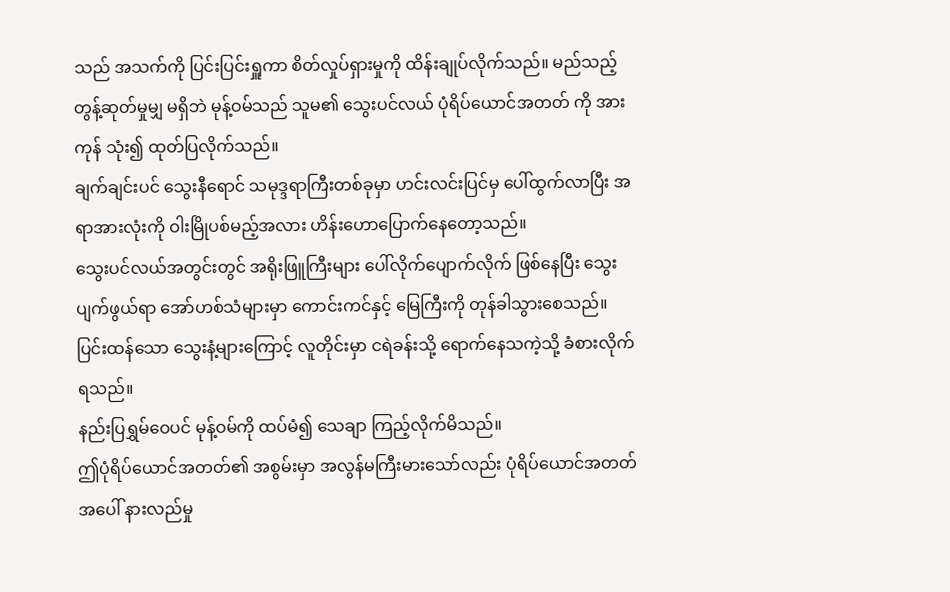သည် အသက်ကို ပြင်းပြင်းရှူကာ စိတ်လှုပ်ရှားမှုကို ထိန်းချုပ်လိုက်သည်။ မည်သည့် တွန့်ဆုတ်မှုမျှ မရှိဘဲ မုန့်ဝမ်သည် သူမ၏ သွေးပင်လယ် ပုံရိပ်ယောင်အတတ် ကို အားကုန် သုံး၍ ထုတ်ပြလိုက်သည်။
ချက်ချင်းပင် သွေးနီရောင် သမုဒ္ဒရာကြီးတစ်ခုမှာ ဟင်းလင်းပြင်မှ ပေါ်ထွက်လာပြီး အရာအားလုံးကို ဝါးမြိုပစ်မည့်အလား ဟိန်းဟောပြောက်နေတော့သည်။
သွေးပင်လယ်အတွင်းတွင် အရိုးဖြူကြီးများ ပေါ်လိုက်ပျောက်လိုက် ဖြစ်နေပြီး သွေးပျက်ဖွယ်ရာ အော်ဟစ်သံများမှာ ကောင်းကင်နှင့် မြေကြီးကို တုန်ခါသွားစေသည်။ ပြင်းထန်သော သွေးနံ့များကြောင့် လူတိုင်းမှာ ငရဲခန်းသို့ ရောက်နေသကဲ့သို့ ခံစားလိုက်ရသည်။
နည်းပြရွှမ်ဝေပင် မုန့်ဝမ်ကို ထပ်မံ၍ သေချာ ကြည့်လိုက်မိသည်။
ဤပုံရိပ်ယောင်အတတ်၏ အစွမ်းမှာ အလွန်မကြီးမားသော်လည်း ပုံရိပ်ယောင်အတတ်အပေါ် နားလည်မှု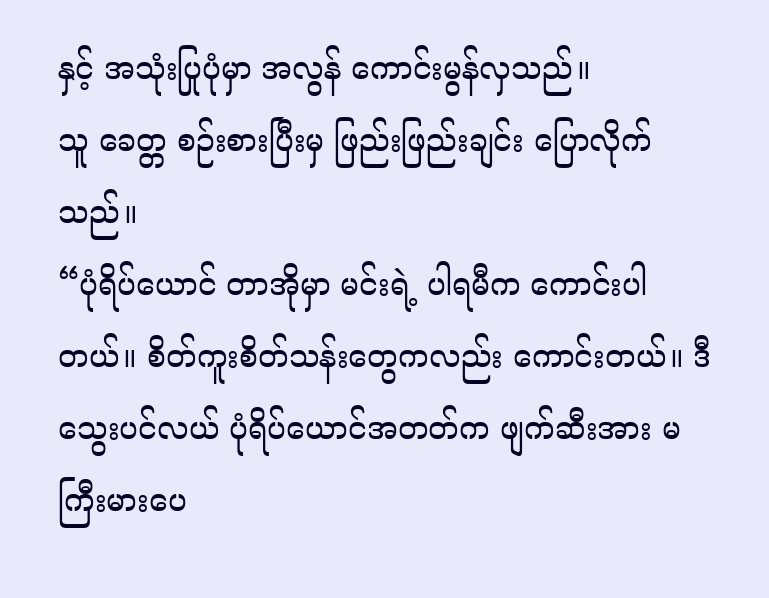နှင့် အသုံးပြုပုံမှာ အလွန် ကောင်းမွန်လှသည်။
သူ ခေတ္တ စဉ်းစားပြီးမှ ဖြည်းဖြည်းချင်း ပြောလိုက်သည်။
“ပုံရိပ်ယောင် တာအိုမှာ မင်းရဲ့ ပါရမီက ကောင်းပါတယ်။ စိတ်ကူးစိတ်သန်းတွေကလည်း ကောင်းတယ်။ ဒီ သွေးပင်လယ် ပုံရိပ်ယောင်အတတ်က ဖျက်ဆီးအား မကြီးမားပေ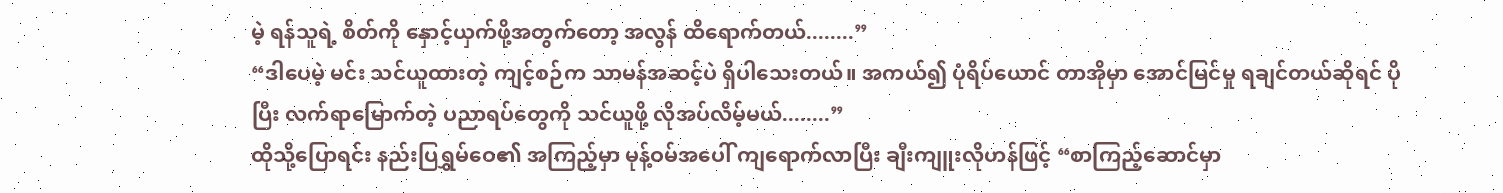မဲ့ ရန်သူရဲ့ စိတ်ကို နှောင့်ယှက်ဖို့အတွက်တော့ အလွန် ထိရောက်တယ်........”
“ဒါပေမဲ့ မင်း သင်ယူထားတဲ့ ကျင့်စဉ်က သာမန်အဆင့်ပဲ ရှိပါသေးတယ်။ အကယ်၍ ပုံရိပ်ယောင် တာအိုမှာ အောင်မြင်မှု ရချင်တယ်ဆိုရင် ပိုပြီး လက်ရာမြောက်တဲ့ ပညာရပ်တွေကို သင်ယူဖို့ လိုအပ်လိမ့်မယ်........”
ထိုသို့ပြောရင်း နည်းပြရွှမ်ဝေ၏ အကြည့်မှာ မုန့်ဝမ်အပေါ် ကျရောက်လာပြီး ချီးကျူးလိုဟန်ဖြင့် “စာကြည့်ဆောင်မှာ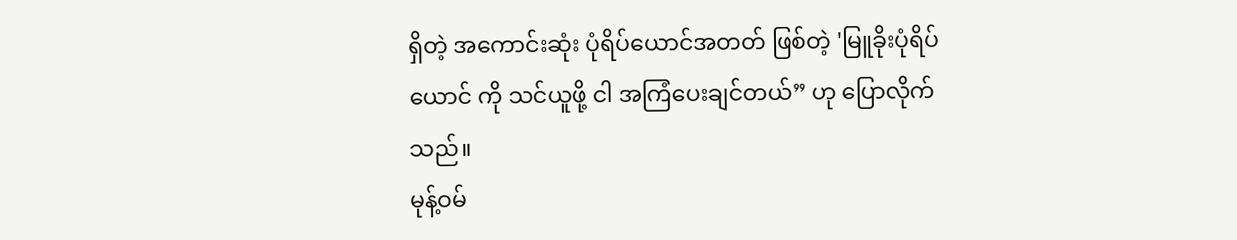ရှိတဲ့ အကောင်းဆုံး ပုံရိပ်ယောင်အတတ် ဖြစ်တဲ့ 'မြူခိုးပုံရိပ်ယောင် ကို သင်ယူဖို့ ငါ အကြံပေးချင်တယ်” ဟု ပြောလိုက်သည်။
မုန့်ဝမ်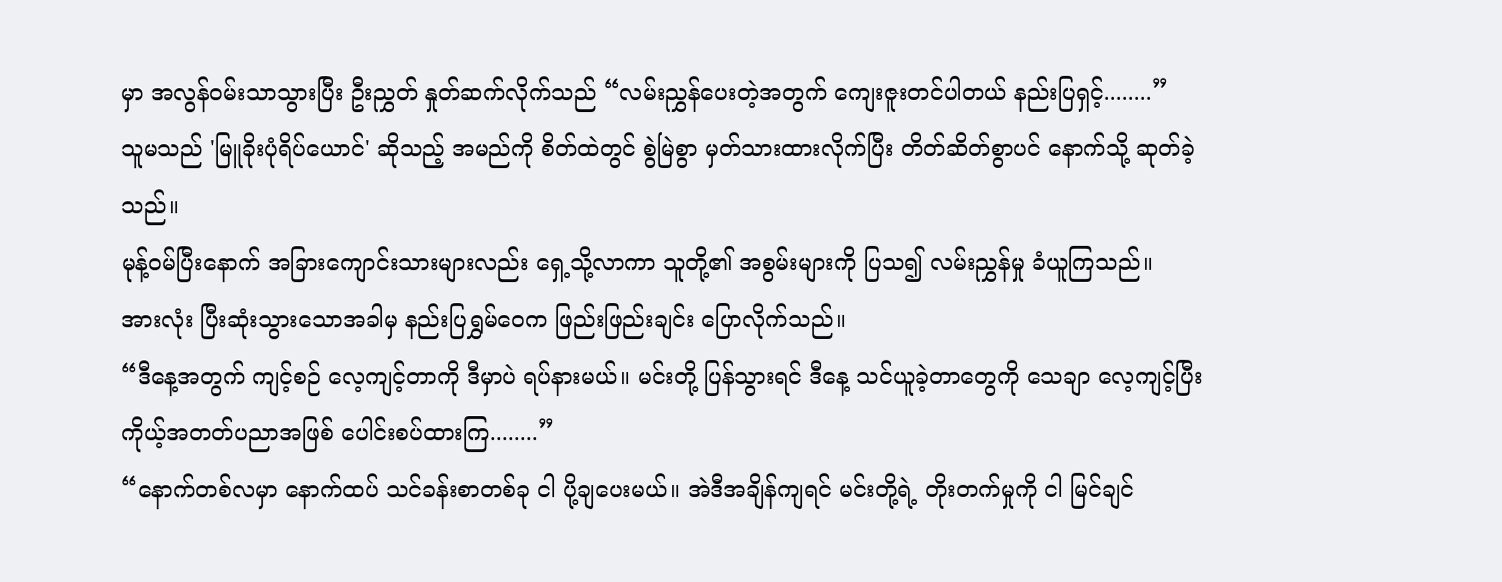မှာ အလွန်ဝမ်းသာသွားပြီး ဦးညွှတ် နှုတ်ဆက်လိုက်သည် “လမ်းညွှန်ပေးတဲ့အတွက် ကျေးဇူးတင်ပါတယ် နည်းပြရှင့်........”
သူမသည် 'မြူခိုးပုံရိပ်ယောင်' ဆိုသည့် အမည်ကို စိတ်ထဲတွင် စွဲမြဲစွာ မှတ်သားထားလိုက်ပြီး တိတ်ဆိတ်စွာပင် နောက်သို့ ဆုတ်ခဲ့သည်။
မုန့်ဝမ်ပြီးနောက် အခြားကျောင်းသားများလည်း ရှေ့သို့လာကာ သူတို့၏ အစွမ်းများကို ပြသ၍ လမ်းညွှန်မှု ခံယူကြသည်။
အားလုံး ပြီးဆုံးသွားသောအခါမှ နည်းပြရွှမ်ဝေက ဖြည်းဖြည်းချင်း ပြောလိုက်သည်။
“ဒီနေ့အတွက် ကျင့်စဉ် လေ့ကျင့်တာကို ဒီမှာပဲ ရပ်နားမယ်။ မင်းတို့ ပြန်သွားရင် ဒီနေ့ သင်ယူခဲ့တာတွေကို သေချာ လေ့ကျင့်ပြီး ကိုယ့်အတတ်ပညာအဖြစ် ပေါင်းစပ်ထားကြ........”
“နောက်တစ်လမှာ နောက်ထပ် သင်ခန်းစာတစ်ခု ငါ ပို့ချပေးမယ်။ အဲဒီအချိန်ကျရင် မင်းတို့ရဲ့ တိုးတက်မှုကို ငါ မြင်ချင်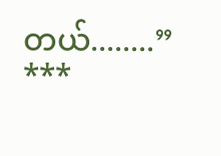တယ်........”
***